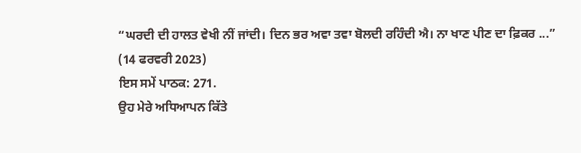“ਘਰਦੀ ਦੀ ਹਾਲਤ ਵੇਖੀ ਨੀਂ ਜਾਂਦੀ। ਦਿਨ ਭਰ ਅਵਾ ਤਵਾ ਬੋਲਦੀ ਰਹਿੰਦੀ ਐ। ਨਾ ਖਾਣ ਪੀਣ ਦਾ ਫ਼ਿਕਰ ...”
(14 ਫਰਵਰੀ 2023)
ਇਸ ਸਮੇਂ ਪਾਠਕ: 271.
ਉਹ ਮੇਰੇ ਅਧਿਆਪਨ ਕਿੱਤੇ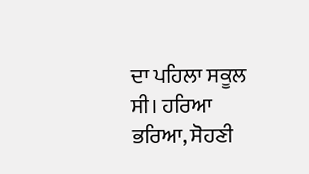ਦਾ ਪਹਿਲਾ ਸਕੂਲ ਸੀ। ਹਰਿਆ ਭਰਿਆ, ਸੋਹਣੀ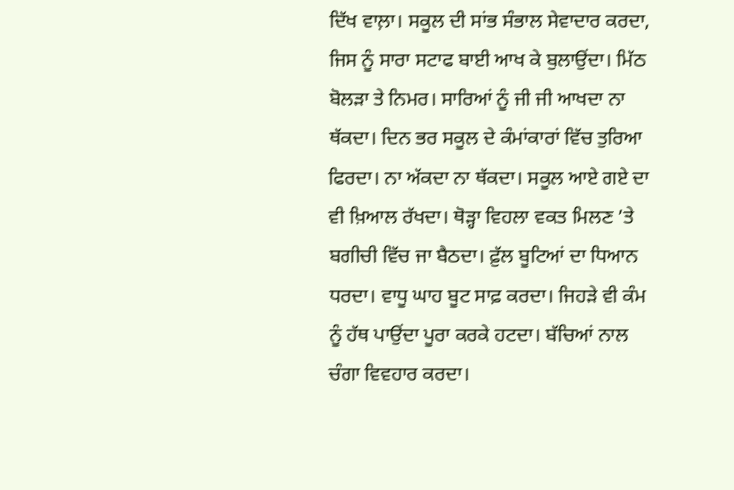ਦਿੱਖ ਵਾਲ਼ਾ। ਸਕੂਲ ਦੀ ਸਾਂਭ ਸੰਭਾਲ ਸੇਵਾਦਾਰ ਕਰਦਾ, ਜਿਸ ਨੂੰ ਸਾਰਾ ਸਟਾਫ ਬਾਈ ਆਖ ਕੇ ਬੁਲਾਉਂਦਾ। ਮਿੱਠ ਬੋਲੜਾ ਤੇ ਨਿਮਰ। ਸਾਰਿਆਂ ਨੂੰ ਜੀ ਜੀ ਆਖਦਾ ਨਾ ਥੱਕਦਾ। ਦਿਨ ਭਰ ਸਕੂਲ ਦੇ ਕੰਮਾਂਕਾਰਾਂ ਵਿੱਚ ਤੁਰਿਆ ਫਿਰਦਾ। ਨਾ ਅੱਕਦਾ ਨਾ ਥੱਕਦਾ। ਸਕੂਲ ਆਏ ਗਏ ਦਾ ਵੀ ਖ਼ਿਆਲ ਰੱਖਦਾ। ਥੋੜ੍ਹਾ ਵਿਹਲਾ ਵਕਤ ਮਿਲਣ ’ਤੇ ਬਗੀਚੀ ਵਿੱਚ ਜਾ ਬੈਠਦਾ। ਫ਼ੁੱਲ ਬੂਟਿਆਂ ਦਾ ਧਿਆਨ ਧਰਦਾ। ਵਾਧੂ ਘਾਹ ਬੂਟ ਸਾਫ਼ ਕਰਦਾ। ਜਿਹੜੇ ਵੀ ਕੰਮ ਨੂੰ ਹੱਥ ਪਾਉਂਦਾ ਪੂਰਾ ਕਰਕੇ ਹਟਦਾ। ਬੱਚਿਆਂ ਨਾਲ ਚੰਗਾ ਵਿਵਹਾਰ ਕਰਦਾ।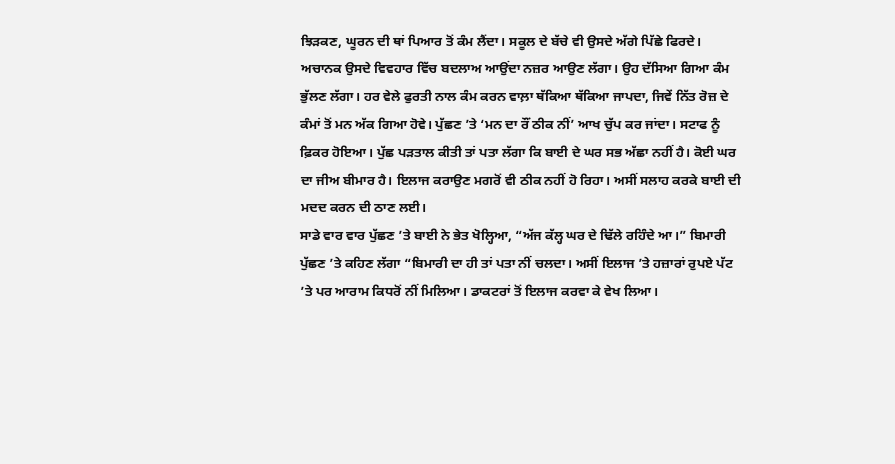ਝਿੜਕਣ, ਘੂਰਨ ਦੀ ਥਾਂ ਪਿਆਰ ਤੋਂ ਕੰਮ ਲੈਂਦਾ। ਸਕੂਲ ਦੇ ਬੱਚੇ ਵੀ ਉਸਦੇ ਅੱਗੇ ਪਿੱਛੇ ਫਿਰਦੇ।
ਅਚਾਨਕ ਉਸਦੇ ਵਿਵਹਾਰ ਵਿੱਚ ਬਦਲਾਅ ਆਉਂਦਾ ਨਜ਼ਰ ਆਉਣ ਲੱਗਾ। ਉਹ ਦੱਸਿਆ ਗਿਆ ਕੰਮ ਭੁੱਲਣ ਲੱਗਾ। ਹਰ ਵੇਲੇ ਫੁਰਤੀ ਨਾਲ ਕੰਮ ਕਰਨ ਵਾਲ਼ਾ ਥੱਕਿਆ ਥੱਕਿਆ ਜਾਪਦਾ, ਜਿਵੇਂ ਨਿੱਤ ਰੋਜ਼ ਦੇ ਕੰਮਾਂ ਤੋਂ ਮਨ ਅੱਕ ਗਿਆ ਹੋਵੇ। ਪੁੱਛਣ ’ਤੇ ‘ਮਨ ਦਾ ਰੌਂ ਠੀਕ ਨੀਂ’ ਆਖ ਚੁੱਪ ਕਰ ਜਾਂਦਾ। ਸਟਾਫ ਨੂੰ ਫ਼ਿਕਰ ਹੋਇਆ। ਪੁੱਛ ਪੜਤਾਲ ਕੀਤੀ ਤਾਂ ਪਤਾ ਲੱਗਾ ਕਿ ਬਾਈ ਦੇ ਘਰ ਸਭ ਅੱਛਾ ਨਹੀਂ ਹੈ। ਕੋਈ ਘਰ ਦਾ ਜੀਅ ਬੀਮਾਰ ਹੈ। ਇਲਾਜ ਕਰਾਉਣ ਮਗਰੋਂ ਵੀ ਠੀਕ ਨਹੀਂ ਹੋ ਰਿਹਾ। ਅਸੀਂ ਸਲਾਹ ਕਰਕੇ ਬਾਈ ਦੀ ਮਦਦ ਕਰਨ ਦੀ ਠਾਣ ਲਈ।
ਸਾਡੇ ਵਾਰ ਵਾਰ ਪੁੱਛਣ ’ਤੇ ਬਾਈ ਨੇ ਭੇਤ ਖੋਲ੍ਹਿਆ, “ਅੱਜ ਕੱਲ੍ਹ ਘਰ ਦੇ ਢਿੱਲੇ ਰਹਿੰਦੇ ਆ।” ਬਿਮਾਰੀ ਪੁੱਛਣ ’ਤੇ ਕਹਿਣ ਲੱਗਾ “ਬਿਮਾਰੀ ਦਾ ਹੀ ਤਾਂ ਪਤਾ ਨੀਂ ਚਲਦਾ। ਅਸੀਂ ਇਲਾਜ ’ਤੇ ਹਜ਼ਾਰਾਂ ਰੁਪਏ ਪੱਟ ’ਤੇ ਪਰ ਆਰਾਮ ਕਿਧਰੋਂ ਨੀਂ ਮਿਲਿਆ। ਡਾਕਟਰਾਂ ਤੋਂ ਇਲਾਜ ਕਰਵਾ ਕੇ ਵੇਖ ਲਿਆ।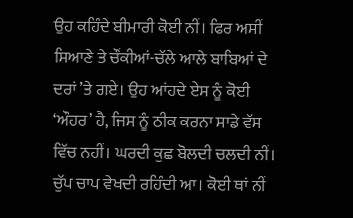ਉਹ ਕਹਿੰਦੇ ਬੀਮਾਰੀ ਕੋਈ ਨੀਂ। ਫਿਰ ਅਸੀਂ ਸਿਆਣੇ ਤੇ ਚੌਂਕੀਆਂ-ਚੱਲੇ ਆਲੇ ਬਾਬਿਆਂ ਦੇ ਦਰਾਂ ’ਤੇ ਗਏ। ਉਹ ਆਂਹਦੇ ਏਸ ਨੂੰ ਕੋਈ ‘ਔਹਰ’ ਹੈ, ਜਿਸ ਨੂੰ ਠੀਕ ਕਰਨਾ ਸਾਡੇ ਵੱਸ ਵਿੱਚ ਨਹੀਂ। ਘਰਦੀ ਕੁਛ ਬੋਲਦੀ ਚਲਦੀ ਨੀਂ। ਚੁੱਪ ਚਾਪ ਵੇਖਦੀ ਰਹਿੰਦੀ ਆ। ਕੋਈ ਥਾਂ ਨੀਂ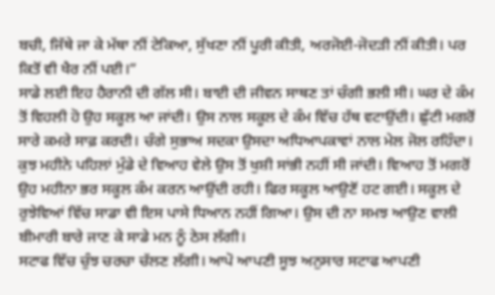ਬਚੀ, ਜਿੱਥੇ ਜਾ ਕੇ ਮੱਥਾ ਨੀਂ ਟੇਕਿਆ, ਸੁੱਖਣਾ ਨੀਂ ਪੂਰੀ ਕੀਤੀ, ਅਰਜੋਈ-ਜੋਦੜੀ ਨੀਂ ਕੀਤੀ। ਪਰ ਕਿਤੋਂ ਵੀ ਖੈਰ ਨੀਂ ਪਈ।”
ਸਾਡੇ ਲਈ ਇਹ ਹੈਰਾਨੀ ਦੀ ਗੱਲ ਸੀ। ਬਾਈ ਦੀ ਜੀਵਨ ਸਾਥਣ ਤਾਂ ਚੰਗੀ ਭਲੀ ਸੀ। ਘਰ ਦੇ ਕੰਮ ਤੋਂ ਵਿਹਲੀ ਹੋ ਉਹ ਸਕੂਲ ਆ ਜਾਂਦੀ। ਉਸ ਨਾਲ ਸਕੂਲ ਦੇ ਕੰਮ ਵਿੱਚ ਹੱਥ ਵਟਾਉਂਦੀ। ਛੁੱਟੀ ਮਗਰੋਂ ਸਾਰੇ ਕਮਰੇ ਸਾਫ਼ ਕਰਦੀ। ਚੰਗੇ ਸੁਭਾਅ ਸਦਕਾ ਉਸਦਾ ਅਧਿਆਪਕਾਵਾਂ ਨਾਲ ਮੇਲ ਜੋਲ ਰਹਿੰਦਾ। ਕੁਝ ਮਹੀਨੇ ਪਹਿਲਾਂ ਮੁੰਡੇ ਦੇ ਵਿਆਹ ਵੇਲੇ ਉਸ ਤੋਂ ਖੁਸ਼ੀ ਸਾਂਭੀ ਨਹੀਂ ਸੀ ਜਾਂਦੀ। ਵਿਆਹ ਤੋਂ ਮਗਰੋਂ ਉਹ ਮਹੀਨਾ ਭਰ ਸਕੂਲ ਕੰਮ ਕਰਨ ਆਉਂਦੀ ਰਹੀ। ਫਿਰ ਸਕੂਲ ਆਉਣੋਂ ਹਟ ਗਈ। ਸਕੂਲ ਦੇ ਰੁਝੇਵਿਆਂ ਵਿੱਚ ਸਾਡਾ ਵੀ ਇਸ ਪਾਸੇ ਧਿਆਨ ਨਹੀਂ ਗਿਆ। ਉਸ ਦੀ ਨਾ ਸਮਝ ਆਉਣ ਵਾਲੀ ਬੀਮਾਰੀ ਬਾਰੇ ਜਾਣ ਕੇ ਸਾਡੇ ਮਨ ਨੂੰ ਠੇਸ ਲੱਗੀ।
ਸਟਾਫ ਵਿੱਚ ਚੁੰਝ ਚਰਚਾ ਚੱਲਣ ਲੱਗੀ। ਆਪੋ ਆਪਣੀ ਸੂਝ ਅਨੁਸਾਰ ਸਟਾਫ ਆਪਣੀ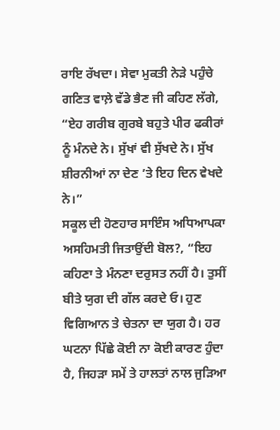ਰਾਇ ਰੱਖਦਾ। ਸੇਵਾ ਮੁਕਤੀ ਨੇੜੇ ਪਹੁੰਚੇ ਗਣਿਤ ਵਾਲ਼ੇ ਵੱਡੇ ਭੈਣ ਜੀ ਕਹਿਣ ਲੱਗੇ, “ਏਹ ਗਰੀਬ ਗੁਰਬੇ ਬਹੁਤੇ ਪੀਰ ਫਕੀਰਾਂ ਨੂੰ ਮੰਨਦੇ ਨੇ। ਸੁੱਖਾਂ ਵੀ ਸੁੱਖਦੇ ਨੇ। ਸੁੱਖ ਸ਼ੀਰਨੀਆਂ ਨਾ ਦੇਣ ’ਤੇ ਇਹ ਦਿਨ ਵੇਖਦੇ ਨੇ।”
ਸਕੂਲ ਦੀ ਹੋਣਹਾਰ ਸਾਇੰਸ ਅਧਿਆਪਕਾ ਅਸਹਿਮਤੀ ਜਿਤਾਉਂਦੀ ਬੋਲ?, “ਇਹ ਕਹਿਣਾ ਤੇ ਮੰਨਣਾ ਦਰੁਸਤ ਨਹੀਂ ਹੈ। ਤੁਸੀਂ ਬੀਤੇ ਯੁਗ ਦੀ ਗੱਲ ਕਰਦੇ ਓ। ਹੁਣ ਵਿਗਿਆਨ ਤੇ ਚੇਤਨਾ ਦਾ ਯੁਗ ਹੈ। ਹਰ ਘਟਨਾ ਪਿੱਛੇ ਕੋਈ ਨਾ ਕੋਈ ਕਾਰਣ ਹੁੰਦਾ ਹੈ, ਜਿਹੜਾ ਸਮੇਂ ਤੇ ਹਾਲਤਾਂ ਨਾਲ ਜੁੜਿਆ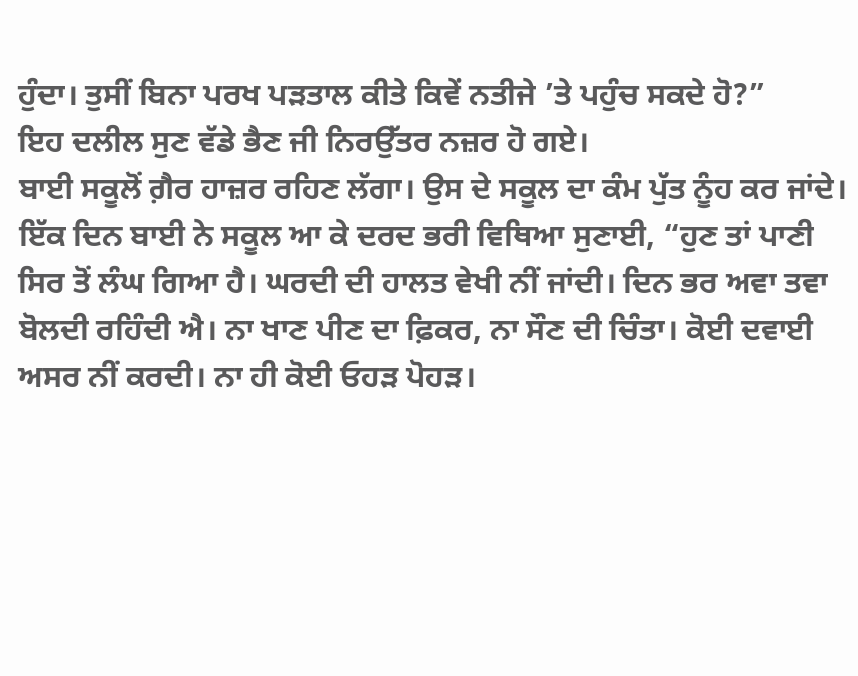ਹੁੰਦਾ। ਤੁਸੀਂ ਬਿਨਾ ਪਰਖ ਪੜਤਾਲ ਕੀਤੇ ਕਿਵੇਂ ਨਤੀਜੇ ’ਤੇ ਪਹੁੰਚ ਸਕਦੇ ਹੋ?”
ਇਹ ਦਲੀਲ ਸੁਣ ਵੱਡੇ ਭੈਣ ਜੀ ਨਿਰਉੱਤਰ ਨਜ਼ਰ ਹੋ ਗਏ।
ਬਾਈ ਸਕੂਲੋਂ ਗ਼ੈਰ ਹਾਜ਼ਰ ਰਹਿਣ ਲੱਗਾ। ਉਸ ਦੇ ਸਕੂਲ ਦਾ ਕੰਮ ਪੁੱਤ ਨੂੰਹ ਕਰ ਜਾਂਦੇ। ਇੱਕ ਦਿਨ ਬਾਈ ਨੇ ਸਕੂਲ ਆ ਕੇ ਦਰਦ ਭਰੀ ਵਿਥਿਆ ਸੁਣਾਈ, “ਹੁਣ ਤਾਂ ਪਾਣੀ ਸਿਰ ਤੋਂ ਲੰਘ ਗਿਆ ਹੈ। ਘਰਦੀ ਦੀ ਹਾਲਤ ਵੇਖੀ ਨੀਂ ਜਾਂਦੀ। ਦਿਨ ਭਰ ਅਵਾ ਤਵਾ ਬੋਲਦੀ ਰਹਿੰਦੀ ਐ। ਨਾ ਖਾਣ ਪੀਣ ਦਾ ਫ਼ਿਕਰ, ਨਾ ਸੌਣ ਦੀ ਚਿੰਤਾ। ਕੋਈ ਦਵਾਈ ਅਸਰ ਨੀਂ ਕਰਦੀ। ਨਾ ਹੀ ਕੋਈ ਓਹੜ ਪੋਹੜ।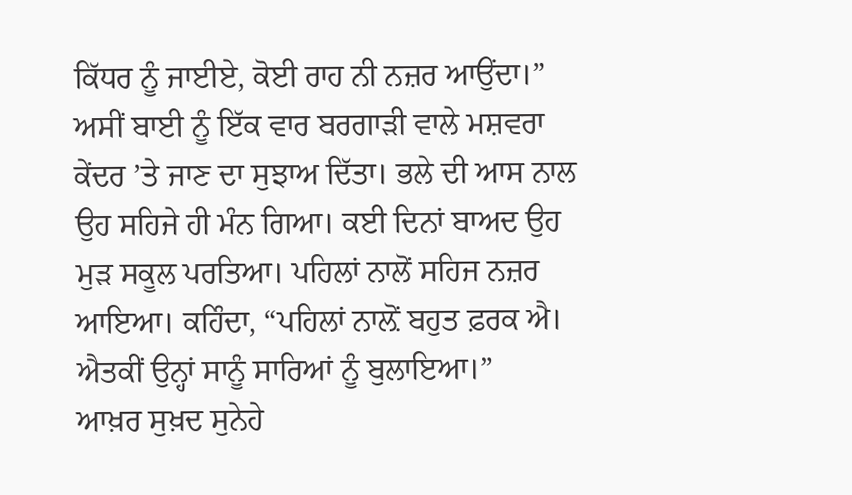ਕਿੱਧਰ ਨੂੰ ਜਾਈਏ, ਕੋਈ ਰਾਹ ਨੀ ਨਜ਼ਰ ਆਉਂਦਾ।”
ਅਸੀਂ ਬਾਈ ਨੂੰ ਇੱਕ ਵਾਰ ਬਰਗਾੜੀ ਵਾਲੇ ਮਸ਼ਵਰਾ ਕੇਂਦਰ ’ਤੇ ਜਾਣ ਦਾ ਸੁਝਾਅ ਦਿੱਤਾ। ਭਲੇ ਦੀ ਆਸ ਨਾਲ ਉਹ ਸਹਿਜੇ ਹੀ ਮੰਨ ਗਿਆ। ਕਈ ਦਿਨਾਂ ਬਾਅਦ ਉਹ ਮੁੜ ਸਕੂਲ ਪਰਤਿਆ। ਪਹਿਲਾਂ ਨਾਲੋਂ ਸਹਿਜ ਨਜ਼ਰ ਆਇਆ। ਕਹਿੰਦਾ, “ਪਹਿਲਾਂ ਨਾਲ਼ੋਂ ਬਹੁਤ ਫ਼ਰਕ ਐ। ਐਤਕੀਂ ਉਨ੍ਹਾਂ ਸਾਨੂੰ ਸਾਰਿਆਂ ਨੂੰ ਬੁਲਾਇਆ।”
ਆਖ਼ਰ ਸੁਖ਼ਦ ਸੁਨੇਹੇ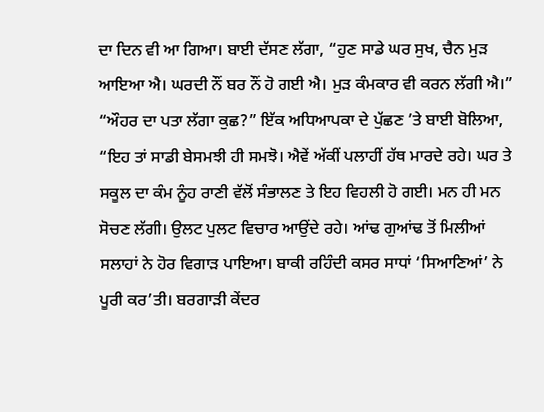ਦਾ ਦਿਨ ਵੀ ਆ ਗਿਆ। ਬਾਈ ਦੱਸਣ ਲੱਗਾ, “ਹੁਣ ਸਾਡੇ ਘਰ ਸੁਖ, ਚੈਨ ਮੁੜ ਆਇਆ ਐ। ਘਰਦੀ ਨੌਂ ਬਰ ਨੌਂ ਹੋ ਗਈ ਐ। ਮੁੜ ਕੰਮਕਾਰ ਵੀ ਕਰਨ ਲੱਗੀ ਐ।”
“ਔਹਰ ਦਾ ਪਤਾ ਲੱਗਾ ਕੁਛ?” ਇੱਕ ਅਧਿਆਪਕਾ ਦੇ ਪੁੱਛਣ ’ਤੇ ਬਾਈ ਬੋਲਿਆ, “ਇਹ ਤਾਂ ਸਾਡੀ ਬੇਸਮਝੀ ਹੀ ਸਮਝੋ। ਐਵੇਂ ਅੱਕੀਂ ਪਲਾਹੀਂ ਹੱਥ ਮਾਰਦੇ ਰਹੇ। ਘਰ ਤੇ ਸਕੂਲ ਦਾ ਕੰਮ ਨੂੰਹ ਰਾਣੀ ਵੱਲੋਂ ਸੰਭਾਲਣ ਤੇ ਇਹ ਵਿਹਲੀ ਹੋ ਗਈ। ਮਨ ਹੀ ਮਨ ਸੋਚਣ ਲੱਗੀ। ਉਲਟ ਪੁਲਟ ਵਿਚਾਰ ਆਉਂਦੇ ਰਹੇ। ਆਂਢ ਗੁਆਂਢ ਤੋਂ ਮਿਲੀਆਂ ਸਲਾਹਾਂ ਨੇ ਹੋਰ ਵਿਗਾੜ ਪਾਇਆ। ਬਾਕੀ ਰਹਿੰਦੀ ਕਸਰ ਸਾਧਾਂ ‘ਸਿਆਣਿਆਂ’ ਨੇ ਪੂਰੀ ਕਰ’ਤੀ। ਬਰਗਾੜੀ ਕੇਂਦਰ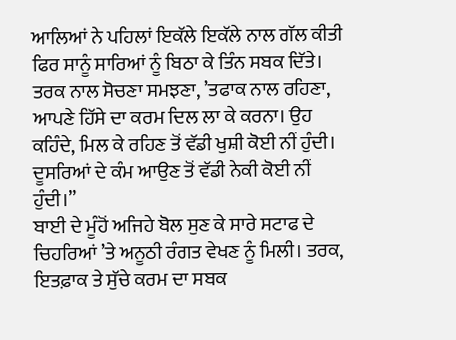ਆਲਿਆਂ ਨੇ ਪਹਿਲਾਂ ਇਕੱਲੇ ਇਕੱਲੇ ਨਾਲ ਗੱਲ ਕੀਤੀ ਫਿਰ ਸਾਨੂੰ ਸਾਰਿਆਂ ਨੂੰ ਬਿਠਾ ਕੇ ਤਿੰਨ ਸਬਕ ਦਿੱਤੇ। ਤਰਕ ਨਾਲ ਸੋਚਣਾ ਸਮਝਣਾ, ’ਤਫਾਕ ਨਾਲ ਰਹਿਣਾ, ਆਪਣੇ ਹਿੱਸੇ ਦਾ ਕਰਮ ਦਿਲ ਲਾ ਕੇ ਕਰਨਾ। ਉਹ ਕਹਿੰਦੇ, ਮਿਲ ਕੇ ਰਹਿਣ ਤੋਂ ਵੱਡੀ ਖੁਸ਼ੀ ਕੋਈ ਨੀਂ ਹੁੰਦੀ। ਦੂਸਰਿਆਂ ਦੇ ਕੰਮ ਆਉਣ ਤੋਂ ਵੱਡੀ ਨੇਕੀ ਕੋਈ ਨੀਂ ਹੁੰਦੀ।”
ਬਾਈ ਦੇ ਮੂੰਹੋਂ ਅਜਿਹੇ ਬੋਲ ਸੁਣ ਕੇ ਸਾਰੇ ਸਟਾਫ ਦੇ ਚਿਹਰਿਆਂ ’ਤੇ ਅਨੂਠੀ ਰੰਗਤ ਵੇਖਣ ਨੂੰ ਮਿਲੀ। ਤਰਕ, ਇਤਫ਼ਾਕ ਤੇ ਸੁੱਚੇ ਕਰਮ ਦਾ ਸਬਕ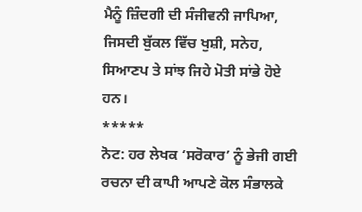ਮੈਨੂੰ ਜ਼ਿੰਦਗੀ ਦੀ ਸੰਜੀਵਨੀ ਜਾਪਿਆ, ਜਿਸਦੀ ਬੁੱਕਲ ਵਿੱਚ ਖੁਸ਼ੀ, ਸਨੇਹ, ਸਿਆਣਪ ਤੇ ਸਾਂਝ ਜਿਹੇ ਮੋਤੀ ਸਾਂਭੇ ਹੋਏ ਹਨ।
*****
ਨੋਟ: ਹਰ ਲੇਖਕ ‘ਸਰੋਕਾਰ’ ਨੂੰ ਭੇਜੀ ਗਈ ਰਚਨਾ ਦੀ ਕਾਪੀ ਆਪਣੇ ਕੋਲ ਸੰਭਾਲਕੇ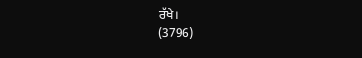ਰੱਖੇ।
(3796)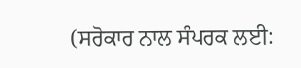(ਸਰੋਕਾਰ ਨਾਲ ਸੰਪਰਕ ਲਈ: